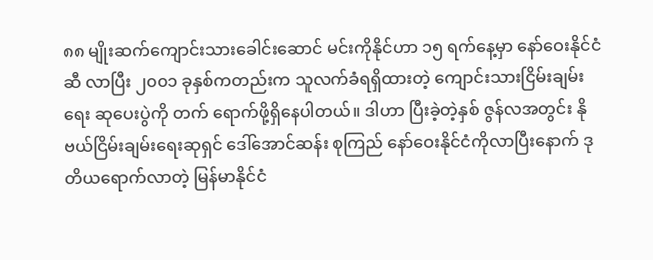၈၈ မျိုးဆက်ကျောင်းသားခေါင်းဆောင် မင်းကိုနိုင်ဟာ ၁၅ ရက်နေ့မှာ နော်ဝေးနိုင်ငံဆီ လာပြီး ၂၀၀၁ ခုနှစ်ကတည်းက သူလက်ခံရရှိထားတဲ့ ကျောင်းသားငြိမ်းချမ်းရေး ဆုပေးပွဲကို တက် ရောက်ဖို့ရှိနေပါတယ်။ ဒါဟာ ပြီးခဲ့တဲ့နှစ် ဇွန်လအတွင်း နိုဗယ်ငြိမ်းချမ်းရေးဆုရှင် ဒေါ်အောင်ဆန်း စုကြည် နော်ဝေးနိုင်ငံကိုလာပြီးနောက် ဒုတိယရောက်လာတဲ့ မြန်မာနိုင်ငံ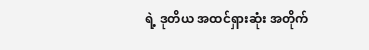ရဲ့ ဒုတိယ အထင်ရှားဆုံး အတိုက်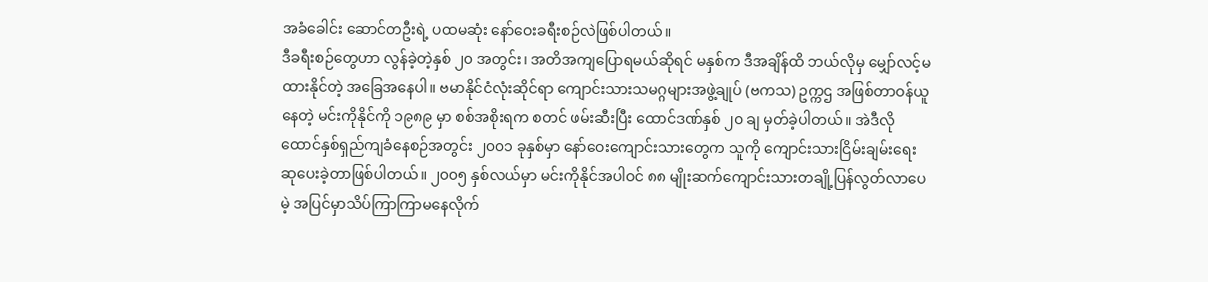အခံခေါင်း ဆောင်တဦးရဲ့ ပထမဆုံး နော်ဝေးခရီးစဉ်လဲဖြစ်ပါတယ်။
ဒီခရီးစဉ်တွေဟာ လွန်ခဲ့တဲ့နှစ် ၂၀ အတွင်း၊ အတိအကျပြောရမယ်ဆိုရင် မနှစ်က ဒီအချိန်ထိ ဘယ်လိုမှ မျှော်လင့်မထားနိုင်တဲ့ အခြေအနေပါ။ ဗမာနိုင်ငံလုံးဆိုင်ရာ ကျောင်းသားသမဂ္ဂများအဖွဲ့ချုပ် (ဗကသ) ဥက္ကဌ အဖြစ်တာဝန်ယူနေတဲ့ မင်းကိုနိုင်ကို ၁၉၈၉ မှာ စစ်အစိုးရက စတင် ဖမ်းဆီးပြီး ထောင်ဒဏ်နှစ် ၂၀ ချ မှတ်ခဲ့ပါတယ်။ အဲဒီလိုထောင်နှစ်ရှည်ကျခံနေစဉ်အတွင်း ၂၀၀၁ ခုနှစ်မှာ နော်ဝေးကျောင်းသားတွေက သူကို ကျောင်းသားငြိမ်းချမ်းရေးဆုပေးခဲ့တာဖြစ်ပါတယ်။ ၂၀၀၅ နှစ်လယ်မှာ မင်းကိုနိုင်အပါဝင် ၈၈ မျိုးဆက်ကျောင်းသားတချို့ပြန်လွတ်လာပေမဲ့ အပြင်မှာသိပ်ကြာကြာမနေလိုက်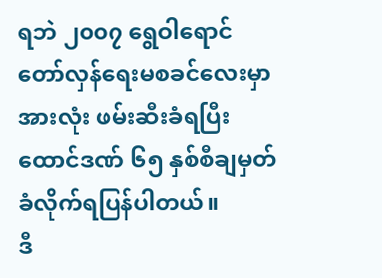ရဘဲ ၂၀၀၇ ရွေဝါရောင် တော်လှန်ရေးမစခင်လေးမှာ အားလုံး ဖမ်းဆီးခံရပြီး ထောင်ဒဏ် ၆၅ နှစ်စီချမှတ်ခံလိုက်ရပြန်ပါတယ်။
ဒီ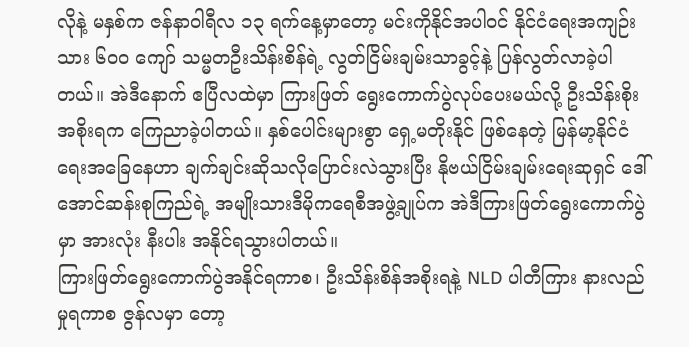လိုနဲ့ မနှစ်က ဇန်နာဝါရီလ ၁၃ ရက်နေ့မှာတော့ မင်းကိုနိုင်အပါဝင် နိုင်ငံရေးအကျဉ်းသား ၆၀၀ ကျော် သမ္မတဦးသိန်းစိန်ရဲ့ လွတ်ငြိမ်းချမ်းသာခွင့်နဲ့ ပြန်လွတ်လာခဲ့ပါတယ်။ အဲဒီနောက် ဧပြီလထဲမှာ ကြားဖြတ် ရွေးကောက်ပွဲလုပ်ပေးမယ်လို့ ဦးသိန်းစိုးအစိုးရက ကြေညာခဲ့ပါတယ်။ နှစ်ပေါင်းများစွာ ရှေ့မတိုးနိုင် ဖြစ်နေတဲ့ မြန်မာ့နိုင်ငံရေးအခြေနေဟာ ချက်ချင်းဆိုသလိုပြောင်းလဲသွားပြီး နိုဗယ်ငြိမ်းချမ်းရေးဆုရှင် ဒေါ်အောင်ဆန်းစုကြည်ရဲ့ အမျိုးသားဒီမိုကရေစီအဖွဲ့ချုပ်က အဲဒီကြားဖြတ်ရွေးကောက်ပွဲမှာ အားလုံး နီးပါး အနိုင်ရသွားပါတယ်။
ကြားဖြတ်ရွေးကောက်ပွဲအနိုင်ရကာစ၊ ဦးသိန်းစိန်အစိုးရနဲ့ NLD ပါတီကြား နားလည်မှုရကာစ ဇွန်လမှာ တော့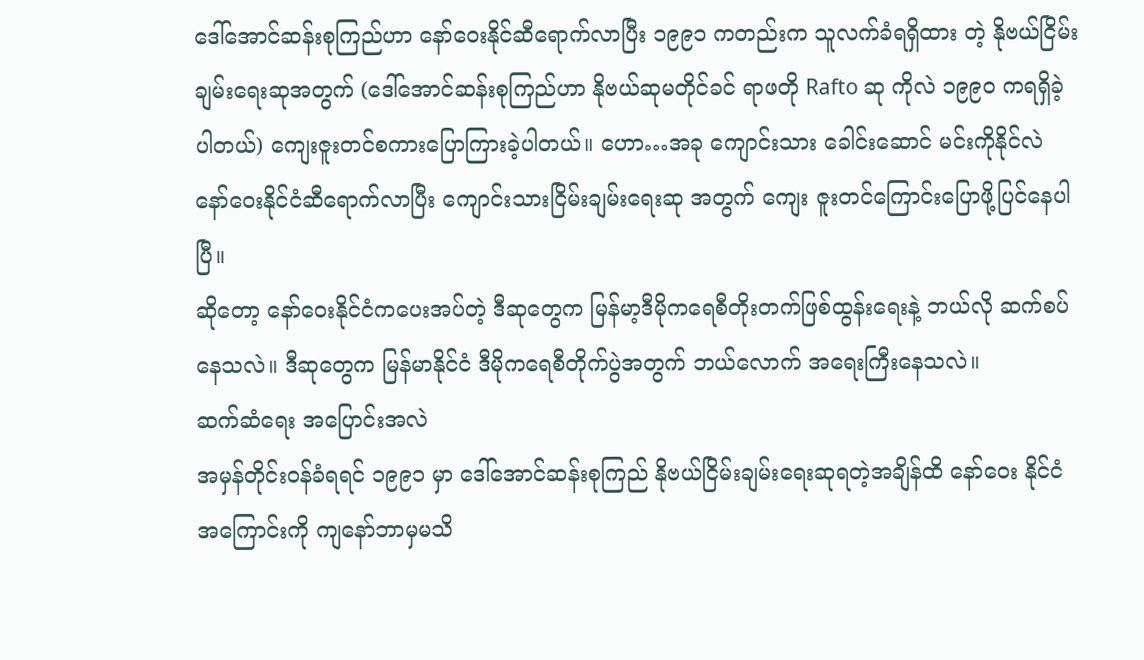ဒေါ်အောင်ဆန်းစုကြည်ဟာ နော်ဝေးနိုင်ဆီရောက်လာပြီး ၁၉၉၁ ကတည်းက သူလက်ခံရရှိထား တဲ့ နိုဗယ်ငြိမ်းချမ်းရေးဆုအတွက် (ဒေါ်အောင်ဆန်းစုကြည်ဟာ နိုဗယ်ဆုမတိုင်ခင် ရာဖတို Rafto ဆု ကိုလဲ ၁၉၉၀ ကရရှိခဲ့ပါတယ်) ကျေးဇူးတင်စကားပြောကြားခဲ့ပါတယ်။ ဟော…အခု ကျောင်းသား ခေါင်းဆောင် မင်းကိုနိုင်လဲ နော်ဝေးနိုင်ငံဆီရောက်လာပြီး ကျောင်းသားငြိမ်းချမ်းရေးဆု အတွက် ကျေး ဇူးတင်ကြောင်းပြောဖို့ပြင်နေပါပြီ။
ဆိုတော့ နော်ဝေးနိုင်ငံကပေးအပ်တဲ့ ဒီဆုတွေက မြန်မာ့ဒီမိုကရေစီတိုးတက်ဖြစ်ထွန်းရေးနဲ့ ဘယ်လို ဆက်စပ်နေသလဲ။ ဒီဆုတွေက မြန်မာနိုင်ငံ ဒီမိုကရေစီတိုက်ပွဲအတွက် ဘယ်လောက် အရေးကြီးနေသလဲ။
ဆက်ဆံရေး အပြောင်းအလဲ
အမှန်တိုင်းဝန်ခံရရင် ၁၉၉၁ မှာ ဒေါ်အောင်ဆန်းစုကြည် နိုဗယ်ငြိမ်းချမ်းရေးဆုရတဲ့အချိန်ထိ နော်ဝေး နိုင်ငံအကြောင်းကို ကျနော်ဘာမှမသိ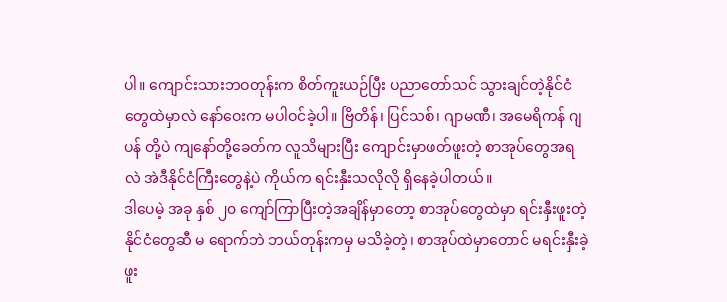ပါ။ ကျောင်းသားဘဝတုန်းက စိတ်ကူးယဉ်ပြီး ပညာတော်သင် သွားချင်တဲ့နိုင်ငံတွေထဲမှာလဲ နော်ဝေးက မပါဝင်ခဲ့ပါ။ ဗြိတိန်၊ ပြင်သစ်၊ ဂျာမဏီ၊ အမေရိကန် ဂျပန် တို့ပဲ ကျနော်တို့ခေတ်က လူသိများပြီး ကျောင်းမှာဖတ်ဖူးတဲ့ စာအုပ်တွေအရလဲ အဲဒီနိုင်ငံကြီးတွေနဲ့ပဲ ကိုယ်က ရင်းနှီးသလိုလို ရှိနေခဲ့ပါတယ်။
ဒါပေမဲ့ အခု နှစ် ၂၀ ကျော်ကြာပြီးတဲ့အချိန်မှာတော့ စာအုပ်တွေထဲမှာ ရင်းနှီးဖူးတဲ့နိုင်ငံတွေဆီ မ ရောက်ဘဲ ဘယ်တုန်းကမှ မသိခဲ့တဲ့၊ စာအုပ်ထဲမှာတောင် မရင်းနှီးခဲ့ဖူး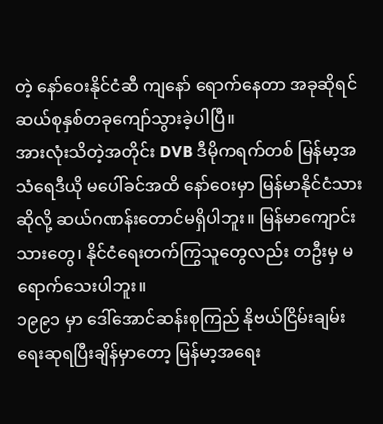တဲ့ နော်ဝေးနိုင်ငံဆီ ကျနော် ရောက်နေတာ အခုဆိုရင် ဆယ်စုနှစ်တခုကျော်သွားခဲ့ပါပြီ။
အားလုံးသိတဲ့အတိုင်း DVB ဒီမိုကရက်တစ် မြန်မာ့အသံရေဒီယို မပေါ်ခင်အထိ နော်ဝေးမှာ မြန်မာနိုင်ငံသားဆိုလို့ ဆယ်ဂဏန်းတောင်မရှိပါဘူး။ မြန်မာကျောင်းသားတွေ၊ နိုင်ငံရေးတက်ကြွသူတွေလည်း တဦးမှ မရောက်သေးပါဘူး။
၁၉၉၁ မှာ ဒေါ်အောင်ဆန်းစုကြည် နိုဗယ်ငြိမ်းချမ်းရေးဆုရပြီးချိန်မှာတော့ မြန်မာ့အရေး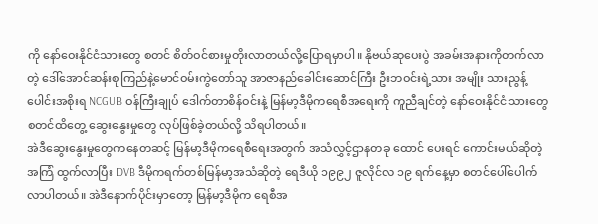ကို နော်ဝေးနိုင်ငံသားတွေ စတင် စိတ်ဝင်စားမှုတိုးလာတယ်လို့ပြောရမှာပါ။ နိုဗယ်ဆုပေးပွဲ အခမ်းအနားကိုတက်လာတဲ့ ဒေါ်အောင်ဆန်းစုကြည်နဲ့မောင်ဝမ်းကွဲတော်သူ အာဇာနည်ခေါင်းဆောင်ကြီး ဦးဘဝင်းရဲ့သား အမျိုး သားညွန့်ပေါင်းအစိုးရ NCGUB ဝန်ကြီးချုပ် ဒေါက်တာစိန်ဝင်းနဲ့ မြန်မာ့ဒီမိုကရေစီအရေးကို ကူညီချင်တဲ့ နော်ဝေးနိုင်ငံသားတွေ စတင်ထိတွေ့ ဆွေးနွေးမှုတွေ လုပ်ဖြစ်ခဲ့တယ်လို့ သိရပါတယ်။
အဲဒီဆွေးနွေးမှုတွေကနေတဆင့် မြန်မာ့ဒီမိုကရေစီရေးအတွက် အသံလွှင့်ဌာနတခု ထောင် ပေးရင် ကောင်းမယ်ဆိုတဲ့အကြံ ထွက်လာပြီး DVB ဒီမိုကရက်တစ်မြန်မာ့အသံဆိုတဲ့ ရေဒီယို ၁၉၉၂ ဇူလိုင်လ ၁၉ ရက်နေ့မှာ စတင်ပေါ်ပေါက်လာပါတယ်။ အဲဒီနောက်ပိုင်းမှာတော့ မြန်မာ့ဒီမိုက ရေစီအ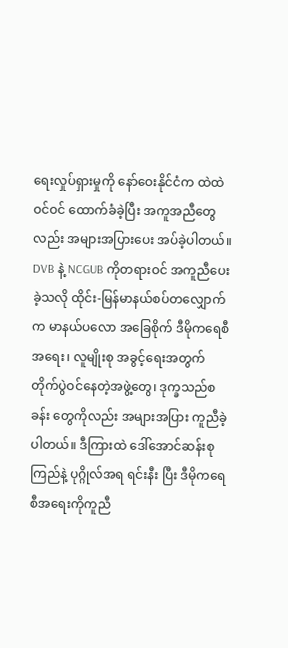ရေးလှုပ်ရှားမှုကို နော်ဝေးနိုင်ငံက ထဲထဲဝင်ဝင် ထောက်ခံခဲ့ပြီး အကူအညီတွေလည်း အများအပြားပေး အပ်ခဲ့ပါတယ်။
DVB နဲ့ NCGUB ကိုတရားဝင် အကူညီပေးခဲ့သလို ထိုင်း-မြန်မာနယ်စပ်တလျှောက်က မာနယ်ပလော အခြေစိုက် ဒီမိုကရေစီအရေး၊ လူမျိုးစု အခွင့်ရေးအတွက် တိုက်ပွဲဝင်နေတဲ့အဖွဲ့တွေ၊ ဒုက္ခသည်စခန်း တွေကိုလည်း အများအပြား ကူညီခဲ့ပါတယ်။ ဒီကြားထဲ ဒေါ်အောင်ဆန်းစုကြည်နဲ့ ပုဂ္ဂိုလ်အရ ရင်းနီး ပြီး ဒီမိုကရေစီအရေးကိုကူညီ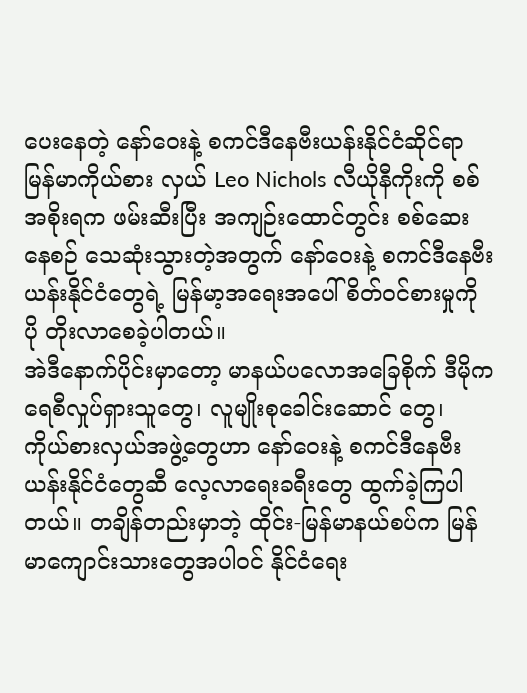ပေးနေတဲ့ နော်ဝေးနဲ့ စကင်ဒီနေဗီးယန်းနိုင်ငံဆိုင်ရာ မြန်မာကိုယ်စား လှယ် Leo Nichols လီယိုနီကိုးကို စစ်အစိုးရက ဖမ်းဆီးပြီး အကျဉ်းထောင်တွင်း စစ်ဆေးနေစဉ် သေဆုံးသွားတဲ့အတွက် နော်ဝေးနဲ့ စကင်ဒီနေဗီးယန်းနိုင်ငံတွေရဲ့ မြန်မာ့အရေးအပေါ် စိတ်ဝင်စားမှုကို ပို တိုးလာစေခဲ့ပါတယ်။
အဲဒီနောက်ပိုင်းမှာတော့ မာနယ်ပလောအခြေစိုက် ဒီမိုကရေစီလှုပ်ရှားသူတွေ၊ လူမျိုးစုခေါင်းဆောင် တွေ၊ ကိုယ်စားလှယ်အဖွဲ့တွေဟာ နော်ဝေးနဲ့ စကင်ဒီနေဗီးယန်းနိုင်ငံတွေဆီ လေ့လာရေးခရီးတွေ ထွက်ခဲ့ကြပါတယ်။ တချိန်တည်းမှာဘဲ့ ထိုင်း-မြန်မာနယ်စပ်က မြန်မာကျောင်းသားတွေအပါဝင် နိုင်ငံရေး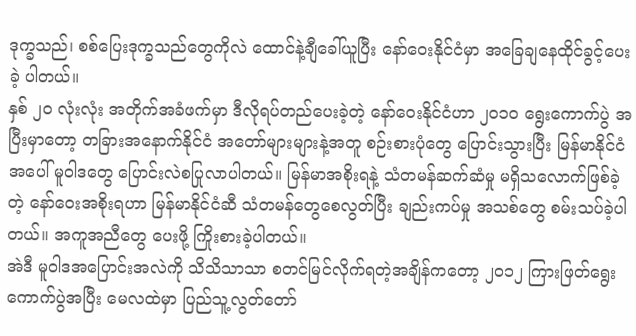ဒုက္ခသည်၊ စစ်ပြေးဒုက္ခသည်တွေကိုလဲ ထောင်နဲ့ချီခေါ်ယူပြီး နော်ဝေးနိုင်ငံမှာ အခြေချနေထိုင်ခွင့်ပေးခဲ့ ပါတယ်။
နှစ် ၂၀ လုံးလုံး အတိုက်အခံဖက်မှာ ဒီလိုရပ်တည်ပေးခဲ့တဲ့ နော်ဝေးနိုင်ငံဟာ ၂၀၁၀ ရွေးကောက်ပွဲ အပြီးမှာတော့ တခြားအနောက်နိုင်ငံ အတော်များများနဲ့အတူ စဉ်းစားပုံတွေ ပြောင်းသွားပြီး မြန်မာနိုင်ငံ အပေါ် မူဝါဒတွေ ပြောင်းလဲစပြုလာပါတယ်။ မြန်မာအစိုးရနဲ့ သံတမန်ဆက်ဆံမှု မရှိသလောက်ဖြစ်ခဲ့တဲ့ နော်ဝေးအစိုးရဟာ မြန်မာနိုင်ငံဆီ သံတမန်တွေစေလွတ်ပြီး ချည်းကပ်မှု အသစ်တွေ စမ်းသပ်ခဲ့ပါ တယ်။ အကူအညီတွေ ပေးဖို့ ကြိုးစားခဲ့ပါတယ်။
အဲဒီ မူဝါဒအပြောင်းအလဲကို သိသိသာသာ စတင်မြင်လိုက်ရတဲ့အချိန်ကတော့ ၂၀၁၂ ကြားဖြတ်ရွေးကောက်ပွဲအပြီး မေလထဲမှာ ပြည်သူ့လွတ်တော်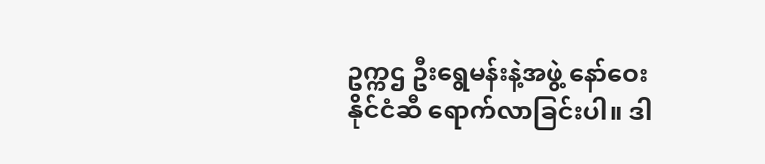ဥက္ကဌ ဦးရွေမန်းနဲ့အဖွဲ့ နော်ဝေးနိုင်ငံဆီ ရောက်လာခြင်းပါ။ ဒါ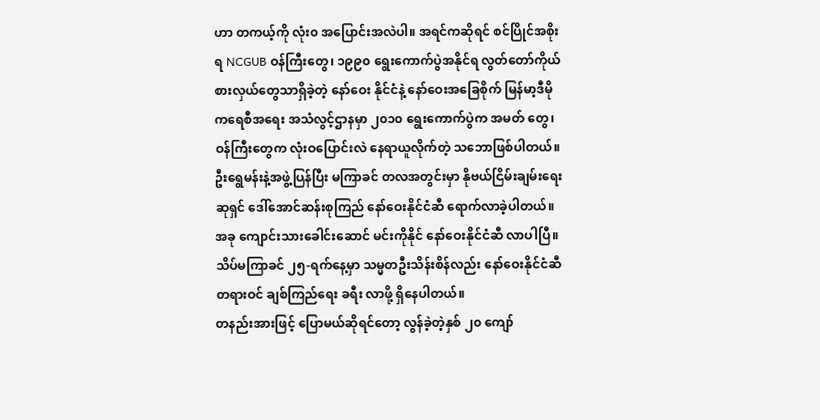ဟာ တကယ့်ကို လုံး၀ အပြောင်းအလဲပါ။ အရင်ကဆိုရင် စင်ပြိုင်အစိုးရ NCGUB ဝန်ကြီးတွေ၊ ၁၉၉၀ ရွေးကောက်ပွဲအနိုင်ရ လွတ်တော်ကိုယ်စားလှယ်တွေသာရှိခဲ့တဲ့ နော်ဝေး နိုင်ငံနဲ့ နော်ဝေးအခြေစိုက် မြန်မာ့ဒီမိုကရေစီအရေး အသံလွင့်ဌာနမှာ ၂၀၁၀ ရွေးကောက်ပွဲက အမတ် တွေ၊ ဝန်ကြီးတွေက လုံးဝပြောင်းလဲ နေရာယူလိုက်တဲ့ သဘောဖြစ်ပါတယ်။
ဦးရွေမန်းနဲ့အဖွဲ့ပြန်ပြီး မကြာခင် တလအတွင်းမှာ နိုဗယ်ငြိမ်းချမ်းရေးဆုရှင် ဒေါ်အောင်ဆန်းစုကြည် နော်ဝေးနိုင်ငံဆီ ရောက်လာခဲ့ပါတယ်။ အခု ကျောင်းသားခေါင်းဆောင် မင်းကိုနိုင် နော်ဝေးနိုင်ငံဆီ လာပါပြီ။ သိပ်မကြာခင် ၂၅-ရက်နေ့မှာ သမ္မတဦးသိန်းစိန်လည်း နော်ဝေးနိုင်ငံဆီ တရားဝင် ချစ်ကြည်ရေး ခရီး လာဖို့ ရှိနေပါတယ်။
တနည်းအားဖြင့် ပြောမယ်ဆိုရင်တော့ လွန်ခဲ့တဲ့နှစ် ၂၀ ကျော်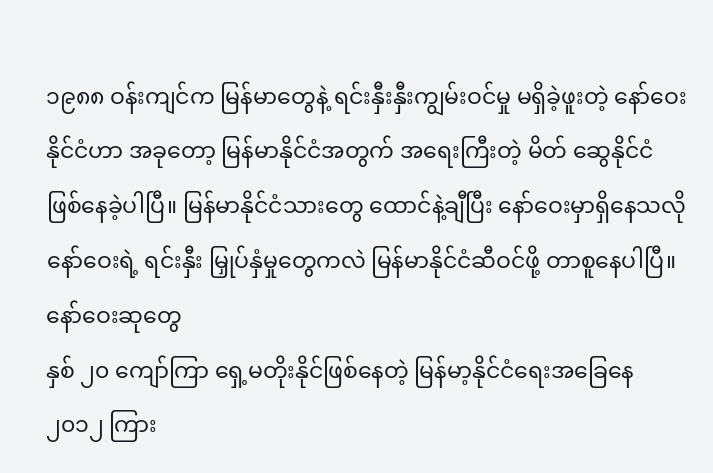၁၉၈၈ ဝန်းကျင်က မြန်မာတွေနဲ့ ရင်းနှီးနှီးကျွမ်းဝင်မှု မရှိခဲ့ဖူးတဲ့ နော်ဝေးနိုင်ငံဟာ အခုတော့ မြန်မာနိုင်ငံအတွက် အရေးကြီးတဲ့ မိတ် ဆွေနိုင်ငံ ဖြစ်နေခဲ့ပါပြီ။ မြန်မာနိုင်ငံသားတွေ ထောင်နဲ့ချီပြီး နော်ဝေးမှာရှိနေသလို နော်ဝေးရဲ့ ရင်းနှီး မြှုပ်နှံမှုတွေကလဲ မြန်မာနိုင်ငံဆီဝင်ဖို့ တာစူနေပါပြီ။
နော်ဝေးဆုတွေ
နှစ် ၂၀ ကျော်ကြာ ရှေ့မတိုးနိုင်ဖြစ်နေတဲ့ မြန်မာ့နိုင်ငံရေးအခြေနေ ၂၀၁၂ ကြား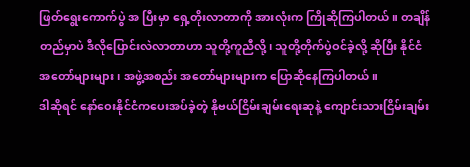ဖြတ်ရွေးကောက်ပွဲ အ ပြီးမှာ ရှေ့တိုးလာတာကို အားလုံးက ကြိုဆိုကြပါတယ်။ တချိန်တည်မှာပဲ ဒီလိုပြောင်းလဲလာတာဟာ သူတို့ကူညီလို့၊ သူတို့တိုက်ပွဲဝင်ခဲ့လို့ ဆိုပြီး နိုင်ငံအတော်များများ၊ အဖွဲ့အစည်း အတော်များများက ပြောဆိုနေကြပါတယ်။
ဒါဆိုရင် နော်ဝေးနိုင်ငံကပေးအပ်ခဲ့တဲ့ နိုဗယ်ငြိမ်းချမ်းရေးဆုနဲ့ ကျောင်းသားငြိမ်းချမ်း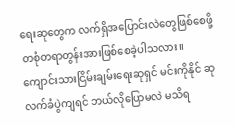ရေးဆုတွေက လက်ရှိအပြောင်းလဲတွေဖြစ်စေဖို့ တစုံတရာတွန်းအားဖြစ်စေခဲ့ပါသလား။ ကျောင်းသားငြိမ်းချမ်းရေးဆုရှင် မင်းကိုနိုင် ဆုလက်ခံပွဲကျရင် ဘယ်လိုပြောမလဲ မသိရ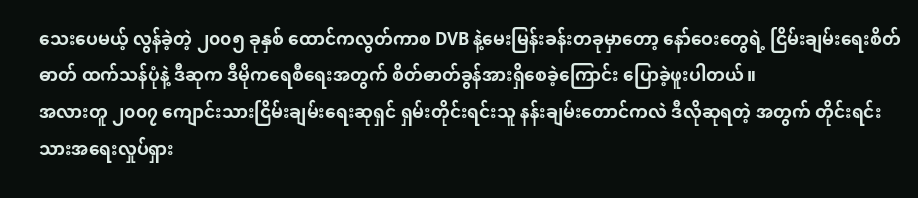သေးပေမယ့် လွန်ခဲ့တဲ့ ၂၀၀၅ ခုနှစ် ထောင်ကလွတ်ကာစ DVB နဲ့မေးမြန်းခန်းတခုမှာတော့ နော်ဝေးတွေရဲ့ ငြိမ်းချမ်းရေးစိတ်ဓာတ် ထက်သန်ပုံနဲ့ ဒီဆုက ဒီမိုကရေစီရေးအတွက် စိတ်ဓာတ်ခွန်အားရှိစေခဲ့ကြောင်း ပြောခဲ့ဖူးပါတယ်။
အလားတူ ၂၀၀၇ ကျောင်းသားငြိမ်းချမ်းရေးဆုရှင် ရှမ်းတိုင်းရင်းသူ နန်းချမ်းတောင်ကလဲ ဒီလိုဆုရတဲ့ အတွက် တိုင်းရင်းသားအရေးလှုပ်ရှား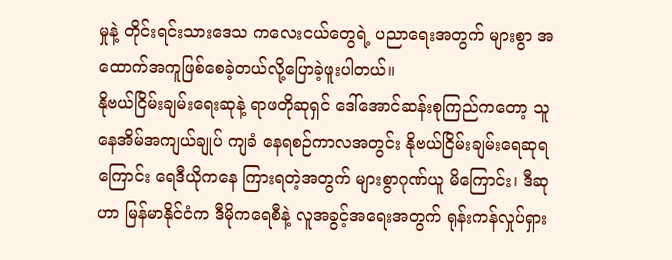မှုနဲ့ တိုင်းရင်းသားဒေသ ကလေးငယ်တွေရဲ့ ပညာရေးအတွက် များစွာ အထောက်အကူဖြစ်စေခဲ့တယ်လို့ပြောခဲ့ဖူးပါတယ်။
နိုဗယ်ငြိမ်းချမ်းရေးဆုနဲ့ ရာဖတိုဆုရှင် ဒေါ်အောင်ဆန်းစုကြည်ကတော့ သူ နေအိမ်အကျယ်ချုပ် ကျခံ နေရစဉ်ကာလအတွင်း နိုဗယ်ငြိမ်းချမ်းရေဆုရကြောင်း ရေဒီယိုကနေ ကြားရတဲ့အတွက် များစွာဂုဏ်ယူ မိကြောင်း၊ ဒီဆုဟာ မြန်မာနိုင်ငံက ဒီမိုကရေစီနဲ့ လူအခွင့်အရေးအတွက် ရုန်းကန်လှုပ်ရှား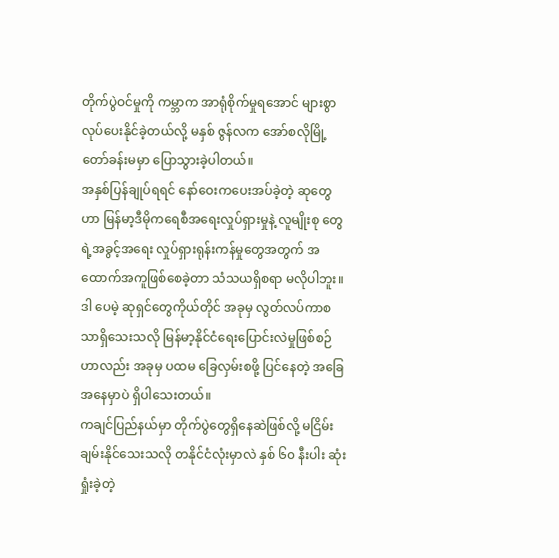တိုက်ပွဲဝင်မှုကို ကမ္ဘာက အာရုံစိုက်မှုရအောင် များစွာ လုပ်ပေးနိုင်ခဲ့တယ်လို့ မနှစ် ဇွန်လက အော်စလိုမြို့တော်ခန်းမမှာ ပြောသွားခဲ့ပါတယ်။
အနှစ်ပြန်ချုပ်ရရင် နော်ဝေးကပေးအပ်ခဲ့တဲ့ ဆုတွေဟာ မြန်မာ့ဒီမိုကရေစီအရေးလှုပ်ရှားမှုနဲ့ လူမျိုးစု တွေရဲ့အခွင့်အရေး လှုပ်ရှားရုန်းကန်မှုတွေအတွက် အထောက်အကူဖြစ်စေခဲ့တာ သံသယရှိစရာ မလိုပါဘူး။ ဒါ ပေမဲ့ ဆုရှင်တွေကိုယ်တိုင် အခုမှ လွတ်လပ်ကာစသာရှိသေးသလို မြန်မာ့နိုင်ငံရေးပြောင်းလဲမှုဖြစ်စဉ် ဟာလည်း အခုမှ ပထမ ခြေလှမ်းစဖို့ ပြင်နေတဲ့ အခြေအနေမှာပဲ ရှိပါသေးတယ်။
ကချင်ပြည်နယ်မှာ တိုက်ပွဲတွေရှိနေဆဲဖြစ်လို့ မငြိမ်းချမ်းနိုင်သေးသလို တနိုင်ငံလုံးမှာလဲ နှစ် ၆၀ နီးပါး ဆုံးရှုံးခဲ့တဲ့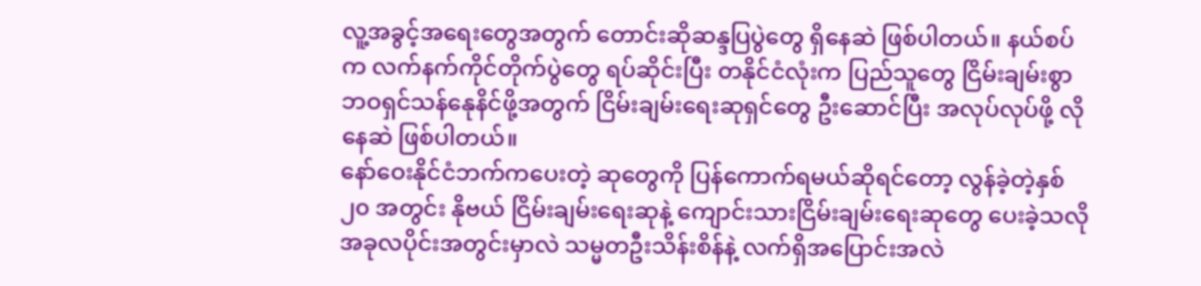လူ့အခွင့်အရေးတွေအတွက် တောင်းဆိုဆန္ဒပြပွဲတွေ ရှိနေဆဲ ဖြစ်ပါတယ်။ နယ်စပ်က လက်နက်ကိုင်တိုက်ပွဲတွေ ရပ်ဆိုင်းပြီး တနိုင်ငံလုံးက ပြည်သူတွေ ငြိမ်းချမ်းစွာ ဘဝရှင်သန်နေုနိင်ဖို့အတွက် ငြိမ်းချမ်းရေးဆုရှင်တွေ ဦးဆောင်ပြီး အလုပ်လုပ်ဖို့ လိုနေဆဲ ဖြစ်ပါတယ်။
နော်ဝေးနိုင်ငံဘက်ကပေးတဲ့ ဆုတွေကို ပြန်ကောက်ရမယ်ဆိုရင်တော့ လွန်ခဲ့တဲ့နှစ် ၂၀ အတွင်း နိုဗယ် ငြိမ်းချမ်းရေးဆုနဲ့ ကျောင်းသားငြိမ်းချမ်းရေးဆုတွေ ပေးခဲ့သလို အခုလပိုင်းအတွင်းမှာလဲ သမ္မတဦးသိန်းစိန်နဲ့ လက်ရှိအပြောင်းအလဲ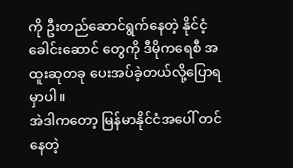ကို ဦးတည်ဆောင်ရွက်နေတဲ့ နိုင်ငံ့ခေါင်းဆောင် တွေကို ဒီမိုကရေစီ အထူးဆုတခု ပေးအပ်ခဲ့တယ်လို့ပြောရမှာပါ။
အဲဒါကတော့ မြန်မာနိုင်ငံအပေါ် တင်နေတဲ့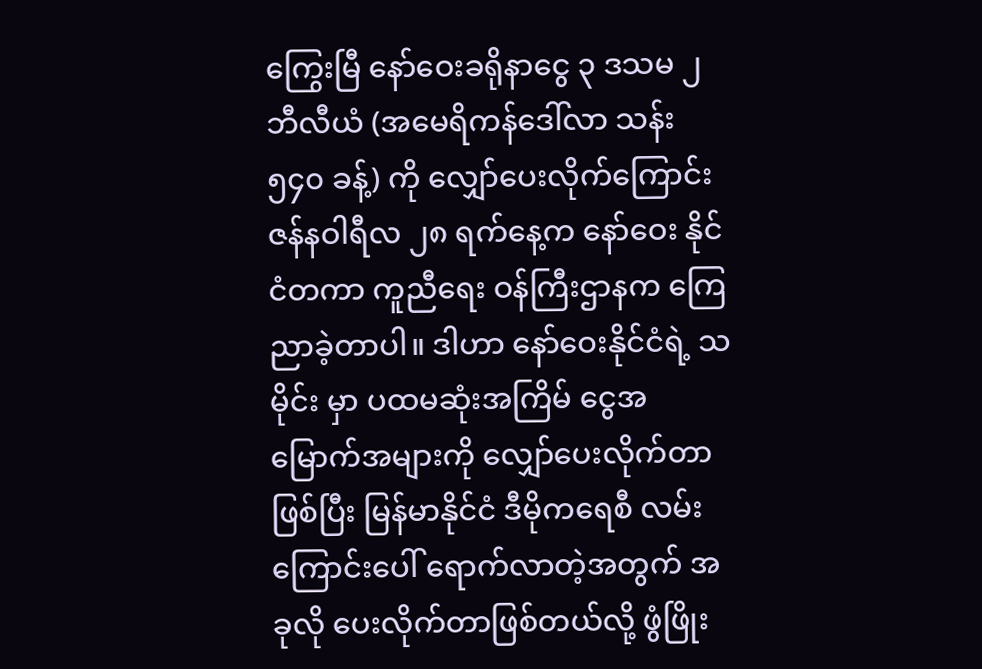ကြွေးမြီ နော်ဝေးခရိုနာငွေ ၃ ဒသမ ၂ ဘီလီယံ (အမေရိကန်ဒေါ်လာ သန်း ၅၄၀ ခန့်) ကို လျှော်ပေးလိုက်ကြောင်း ဇန်နဝါရီလ ၂၈ ရက်နေ့က နော်ဝေး နိုင်ငံတကာ ကူညီရေး ဝန်ကြီးဌာနက ကြေညာခဲ့တာပါ။ ဒါဟာ နော်ဝေးနိုင်ငံရဲ့ သမိုင်း မှာ ပထမဆုံးအကြိမ် ငွေအမြောက်အများကို လျှော်ပေးလိုက်တာဖြစ်ပြီး မြန်မာနိုင်ငံ ဒီမိုကရေစီ လမ်းကြောင်းပေါ် ရောက်လာတဲ့အတွက် အခုလို ပေးလိုက်တာဖြစ်တယ်လို့ ဖွံဖြိုး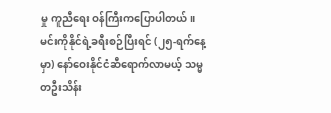မှု ကူညီရေး ဝန်ကြီးကပြောပါတယ်။
မင်းကိုနိုင်ရဲ့ခရီးစဉ်ပြီးရင် (၂၅-ရက်နေ့မှာ) နော်ဝေးနိုင်ငံဆီရောက်လာမယ့် သမ္မတဦးသိန်း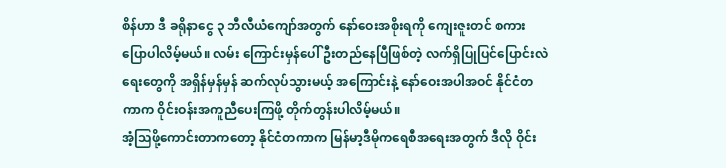စိန်ဟာ ဒီ ခရိုနာငွေ ၃ ဘီလီယံကျော်အတွက် နော်ဝေးအစိုးရကို ကျေးဇူးတင် စကားပြောပါလိမ့်မယ်။ လမ်း ကြောင်းမှန်ပေါ် ဦးတည်နေပြီဖြစ်တဲ့ လက်ရှိပြုပြင်ပြောင်းလဲရေးတွေကို အရှိန်မှန်မှန် ဆက်လုပ်သွားမယ့် အကြောင်းနဲ့ နော်ဝေးအပါအဝင် နိုင်ငံတကာက ဝိုင်းဝန်းအကူညီပေးကြဖို့ တိုက်တွန်းပါလိမ့်မယ်။
အံ့သြဖို့ကောင်းတာကတော့ နိုင်ငံတကာက မြန်မာ့ဒီမိုကရေစီအရေးအတွက် ဒီလို ဝိုင်း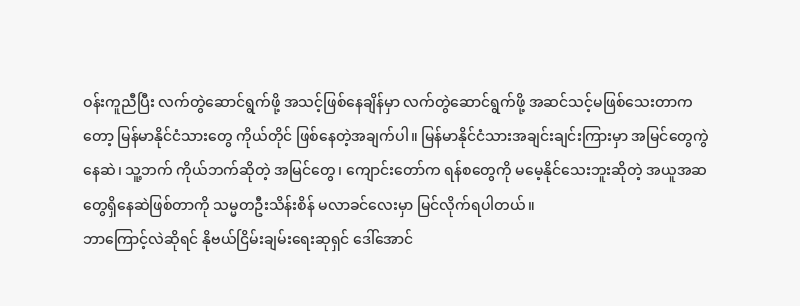ဝန်းကူညီပြီး လက်တွဲဆောင်ရွက်ဖို့ အသင့်ဖြစ်နေချိန်မှာ လက်တွဲဆောင်ရွက်ဖို့ အဆင်သင့်မဖြစ်သေးတာကတော့ မြန်မာနိုင်ငံသားတွေ ကိုယ်တိုင် ဖြစ်နေတဲ့အချက်ပါ။ မြန်မာနိုင်ငံသားအချင်းချင်းကြားမှာ အမြင်တွေကွဲနေဆဲ၊ သူ့ဘက် ကိုယ်ဘက်ဆိုတဲ့ အမြင်တွေ၊ ကျောင်းတော်က ရန်စတွေကို မမေ့နိုင်သေးဘူးဆိုတဲ့ အယူအဆတွေရှိနေဆဲဖြစ်တာကို သမ္မတဦးသိန်းစိန် မလာခင်လေးမှာ မြင်လိုက်ရပါတယ်။
ဘာကြောင့်လဲဆိုရင် နိုဗယ်ငြိမ်းချမ်းရေးဆုရှင် ဒေါ်အောင်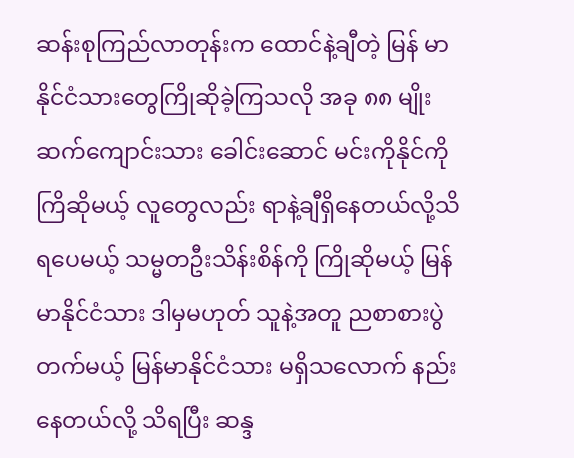ဆန်းစုကြည်လာတုန်းက ထောင်နဲ့ချီတဲ့ မြန် မာနိုင်ငံသားတွေကြိုဆိုခဲ့ကြသလို အခု ၈၈ မျိုးဆက်ကျောင်းသား ခေါင်းဆောင် မင်းကိုနိုင်ကို ကြိဆိုမယ့် လူတွေလည်း ရာနဲ့ချီရှိနေတယ်လို့သိရပေမယ့် သမ္မတဦးသိန်းစိန်ကို ကြိုဆိုမယ့် မြန်မာနိုင်ငံသား ဒါမှမဟုတ် သူနဲ့အတူ ညစာစားပွဲတက်မယ့် မြန်မာနိုင်ငံသား မရှိသလောက် နည်းနေတယ်လို့ သိရပြီး ဆန္ဒ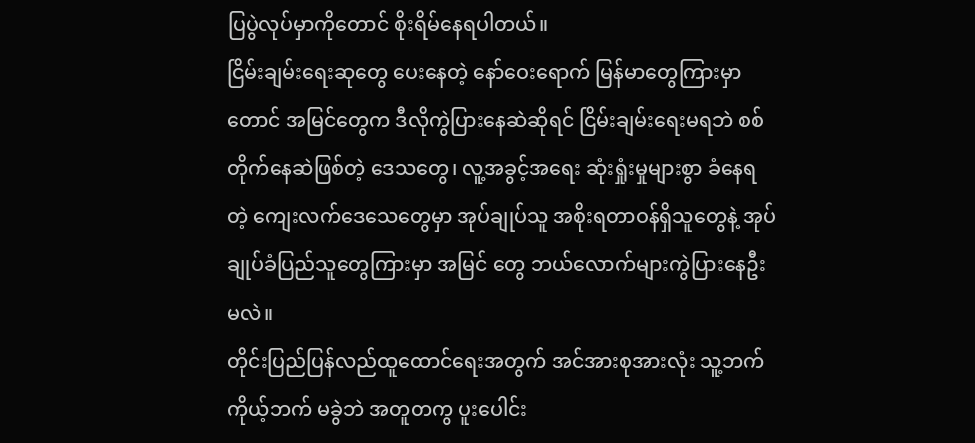ပြပွဲလုပ်မှာကိုတောင် စိုးရိမ်နေရပါတယ်။
ငြိမ်းချမ်းရေးဆုတွေ ပေးနေတဲ့ နော်ဝေးရောက် မြန်မာတွေကြားမှာတောင် အမြင်တွေက ဒီလိုကွဲပြားနေဆဲဆိုရင် ငြိမ်းချမ်းရေးမရဘဲ စစ်တိုက်နေဆဲဖြစ်တဲ့ ဒေသတွေ၊ လူ့အခွင့်အရေး ဆုံးရှုံးမှုများစွာ ခံနေရတဲ့ ကျေးလက်ဒေသေတွေမှာ အုပ်ချုပ်သူ အစိုးရတာဝန်ရှိသူတွေနဲ့ အုပ်ချုပ်ခံပြည်သူတွေကြားမှာ အမြင် တွေ ဘယ်လောက်များကွဲပြားနေဦးမလဲ။
တိုင်းပြည်ပြန်လည်ထူထောင်ရေးအတွက် အင်အားစုအားလုံး သူ့ဘက်ကိုယ့်ဘက် မခွဲဘဲ အတူတကွ ပူးပေါင်း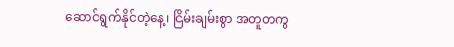ဆောင်ရွက်နိုင်တဲ့နေ့၊ ငြိမ်းချမ်းစွာ အတူတကွ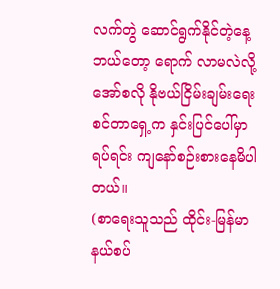လက်တွဲ ဆောင်ရွက်နိုင်တဲ့နေ့ ဘယ်တော့ ရောက် လာမလဲလို့ အော်စလို နိုဗယ်ငြိမ်းချမ်းရေးစင်တာရှေ့က နှင်းပြင်ပေါ်မှာရပ်ရင်း ကျနော်စဉ်းစားနေမိပါတယ်။
(စာရေးသူသည် ထိုင်း-မြန်မာ နယ်စပ်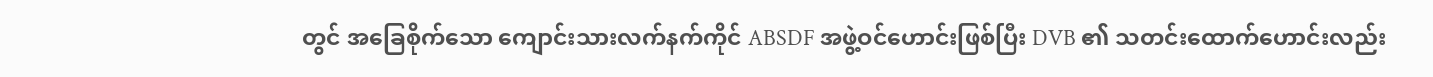တွင် အခြေစိုက်သော ကျောင်းသားလက်နက်ကိုင် ABSDF အဖွဲ့ဝင်ဟောင်းဖြစ်ပြီး DVB ၏ သတင်းထောက်ဟောင်းလည်း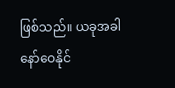ဖြစ်သည်။ ယခုအခါ နော်ဝေနိုင်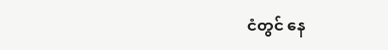ငံတွင် နေ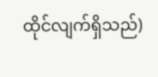ထိုင်လျက်ရှိသည်)